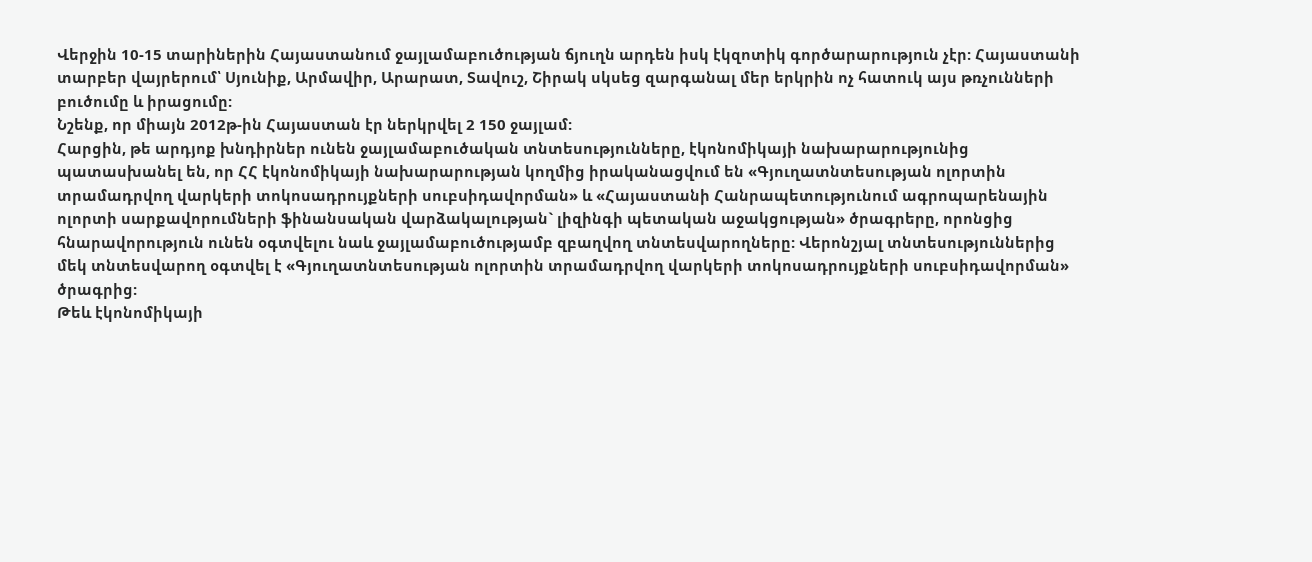Վերջին 10-15 տարիներին Հայաստանում ջայլամաբուծության ճյուղն արդեն իսկ էկզոտիկ գործարարություն չէր: Հայաստանի տարբեր վայրերում՝ Սյունիք, Արմավիր, Արարատ, Տավուշ, Շիրակ սկսեց զարգանալ մեր երկրին ոչ հատուկ այս թռչունների բուծումը և իրացումը:
Նշենք, որ միայն 2012թ-ին Հայաստան էր ներկրվել 2 150 ջայլամ:
Հարցին, թե արդյոք խնդիրներ ունեն ջայլամաբուծական տնտեսությունները, էկոնոմիկայի նախարարությունից պատասխանել են, որ ՀՀ էկոնոմիկայի նախարարության կողմից իրականացվում են «Գյուղատնտեսության ոլորտին տրամադրվող վարկերի տոկոսադրույքների սուբսիդավորման» և «Հայաստանի Հանրապետությունում ագրոպարենային ոլորտի սարքավորումների ֆինանսական վարձակալության` լիզինգի պետական աջակցության» ծրագրերը, որոնցից հնարավորություն ունեն օգտվելու նաև ջայլամաբուծությամբ զբաղվող տնտեսվարողները: Վերոնշյալ տնտեսություններից մեկ տնտեսվարող օգտվել է «Գյուղատնտեսության ոլորտին տրամադրվող վարկերի տոկոսադրույքների սուբսիդավորման» ծրագրից:
Թեև էկոնոմիկայի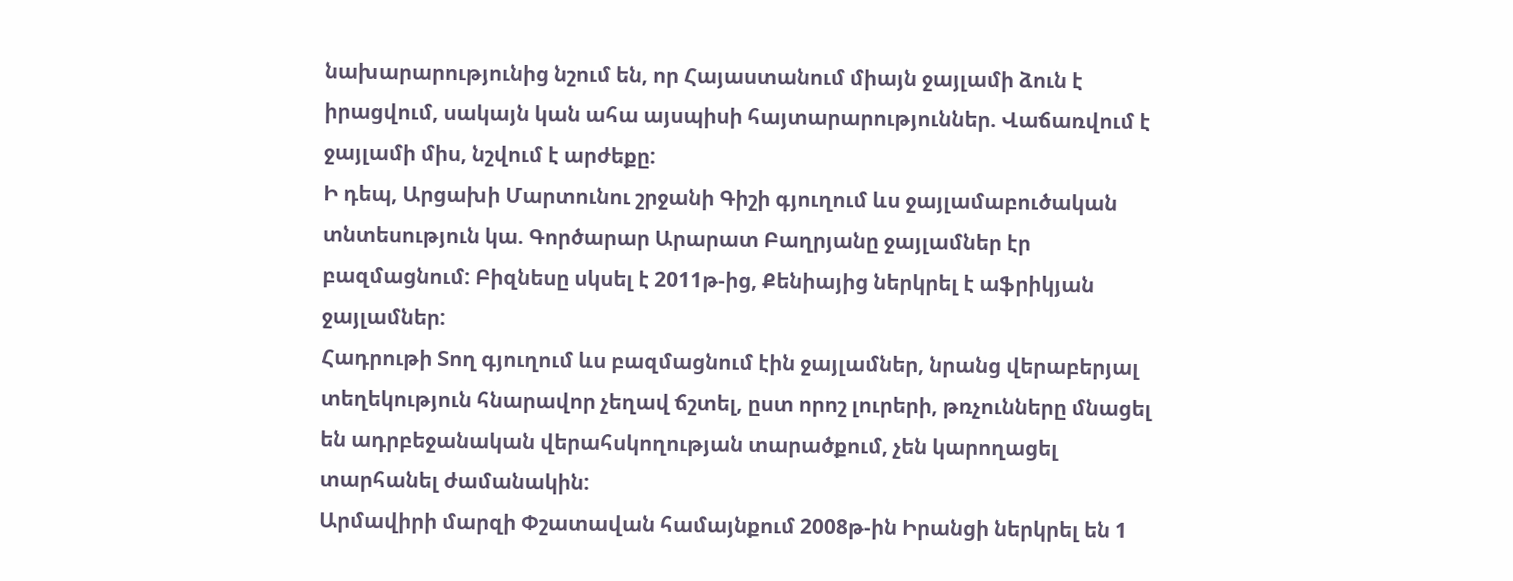նախարարությունից նշում են, որ Հայաստանում միայն ջայլամի ձուն է իրացվում, սակայն կան ահա այսպիսի հայտարարություններ. Վաճառվում է ջայլամի միս, նշվում է արժեքը:
Ի դեպ, Արցախի Մարտունու շրջանի Գիշի գյուղում ևս ջայլամաբուծական տնտեսություն կա. Գործարար Արարատ Բաղրյանը ջայլամներ էր բազմացնում: Բիզնեսը սկսել է 2011թ-ից, Քենիայից ներկրել է աֆրիկյան ջայլամներ:
Հադրութի Տող գյուղում ևս բազմացնում էին ջայլամներ, նրանց վերաբերյալ տեղեկություն հնարավոր չեղավ ճշտել, ըստ որոշ լուրերի, թռչունները մնացել են ադրբեջանական վերահսկողության տարածքում, չեն կարողացել տարհանել ժամանակին:
Արմավիրի մարզի Փշատավան համայնքում 2008թ-ին Իրանցի ներկրել են 1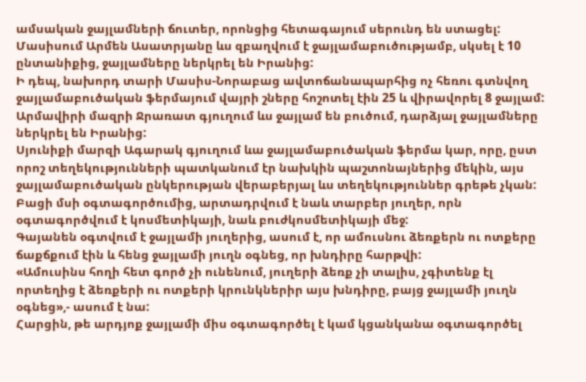ամսական ջայլամների ճուտեր, որոնցից հետագայում սերունդ են ստացել:
Մասիսում Արմեն Ասատրյանը ևս զբաղվում է ջայլամաբուծությամբ, սկսել է 10 ընտանիքից, ջայլամները ներկրել են Իրանից:
Ի դեպ, նախորդ տարի Մասիս-Նորաբաց ավտոճանապարհից ոչ հեռու գտնվող ջայլամաբուծական ֆերմայում վայրի շները հոշոտել էին 25 և վիրավորել 8 ջայլամ:
Արմավիրի մազրի Ջրառատ գյուղում ևս ջայլամ են բուծում, դարձյալ ջայլամները ներկրել են Իրանից:
Սյունիքի մարզի Ագարակ գյուղում ևա ջայլամաբուծական ֆերմա կար, որը, ըստ որոշ տեղեկությունների պատկանում էր նախկին պաշտոնայներից մեկին, այս ջայլամաբուծական ընկերության վերաբերյալ ևս տեղեկություններ գրեթե չկան:
Բացի մսի օգտագործումից, արտադրվում է նաև տարբեր յուղեր, որն օգտագործվում է կոսմետիկայի, նաև բուժկոսմետիկայի մեջ:
Գայանեն օգտվում է ջայլամի յուղերից, ասում է, որ ամուսնու ձեռքերն ու ոտքերը ճաքճքում էին և հենց ջայլամի յուղն օգնեց, որ խնդիրը հարթվի:
«Ամուսինս հողի հետ գործ չի ունենում, յուղերի ձեռք չի տալիս, չգիտենք էլ որտեղից է ձեռքերի ու ոտքերի կրունկներիր այս խնդիրը, բայց ջայլամի յուղն օգնեց»,- ասում է նա:
Հարցին, թե արդյոք ջայլամի միս օգտագործել է կամ կցանկանա օգտագործել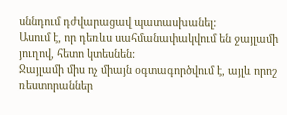սննդում դժվարացավ պատասխանել:
Ասում է, որ դեռևս սահմանափակվում են ջայլամի յուղով, հետո կտեսնեն:
Ջայլամի միս ոչ միայն օգտագործվում է, այլև որոշ ռեստորաններ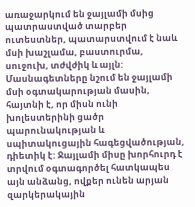առաջարկում են ջայլամի մսից պատրաստված տարբեր ուտեստներ, պատարստվում է նաև մսի խաշլամա, բաստուրմա, սուջուխ, տժվժիկ և այլն:
Մասնագետները նշում են ջայլամի մսի օգտակարության մասին, հայտնի է, որ միսն ունի խոլեստերինի ցածր պարունակության և սպիտակուցային հագեցվածության, դիետիկ է: Ջայլամի միսը խորհուրդ է տրվում օգտագործել հատկապես այն անձանց, ովքեր ունեն արյան զարկերակային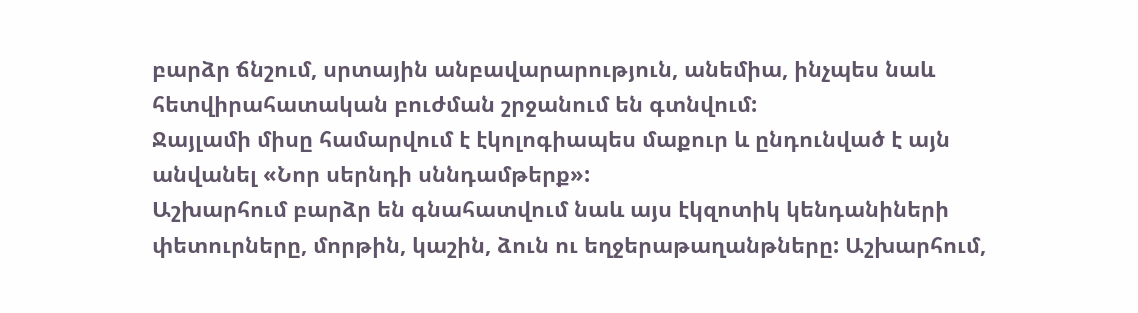բարձր ճնշում, սրտային անբավարարություն, անեմիա, ինչպես նաև հետվիրահատական բուժման շրջանում են գտնվում:
Ջայլամի միսը համարվում է էկոլոգիապես մաքուր և ընդունված է այն անվանել «Նոր սերնդի սննդամթերք»:
Աշխարհում բարձր են գնահատվում նաև այս էկզոտիկ կենդանիների փետուրները, մորթին, կաշին, ձուն ու եղջերաթաղանթները: Աշխարհում,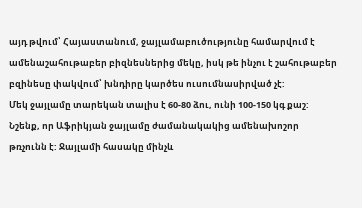այդ թվում՝ Հայաստանում, ջայլամաբուծությունը համարվում է ամենաշահութաբեր բիզնեսներից մեկը, իսկ թե ինչու է շահութաբեր բզինեսը փակվում՝ խնդիրը կարծես ուսումնասիրված չէ:
Մեկ ջայլամը տարեկան տալիս է 60-80 ձու, ունի 100-150 կգ քաշ:
Նշենք, որ Աֆրիկյան ջայլամը ժամանակակից ամենախոշոր թռչունն է: Ջայլամի հասակը մինչև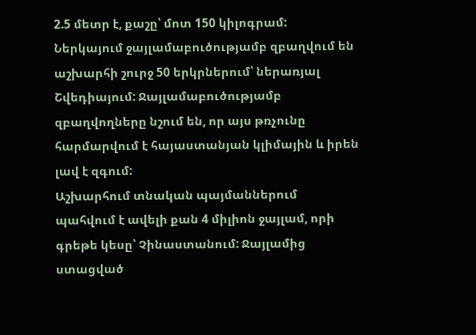2.5 մետր է, քաշը՝ մոտ 150 կիլոգրամ: Ներկայում ջայլամաբուծությամբ զբաղվում են աշխարհի շուրջ 50 երկրներում՝ ներառյալ Շվեդիայում: Ջայլամաբուծությամբ զբաղվողները նշում են, որ այս թռչունը հարմարվում է հայաստանյան կլիմային և իրեն լավ է զգում:
Աշխարհում տնական պայմաններում պահվում է ավելի քան 4 միլիոն ջայլամ, որի գրեթե կեսը՝ Չինաստանում: Ջայլամից ստացված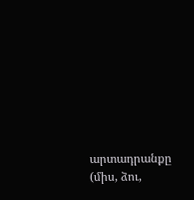արտադրանքը (միս, ձու,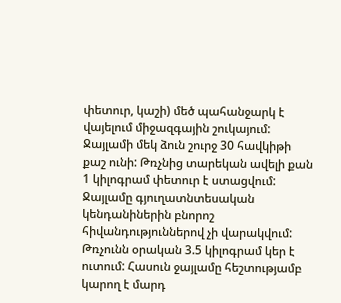փետուր, կաշի) մեծ պահանջարկ է վայելում միջազգային շուկայում: Ջայլամի մեկ ձուն շուրջ 30 հավկիթի քաշ ունի: Թռչնից տարեկան ավելի քան 1 կիլոգրամ փետուր է ստացվում: Ջայլամը գյուղատնտեսական կենդանիներին բնորոշ հիվանդություններով չի վարակվում: Թռչունն օրական 3.5 կիլոգրամ կեր է ուտում: Հասուն ջայլամը հեշտությամբ կարող է մարդ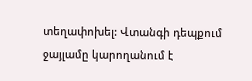տեղափոխել: Վտանգի դեպքում ջայլամը կարողանում է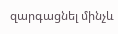զարգացնել մինչև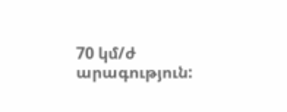70 կմ/ժ արագություն: